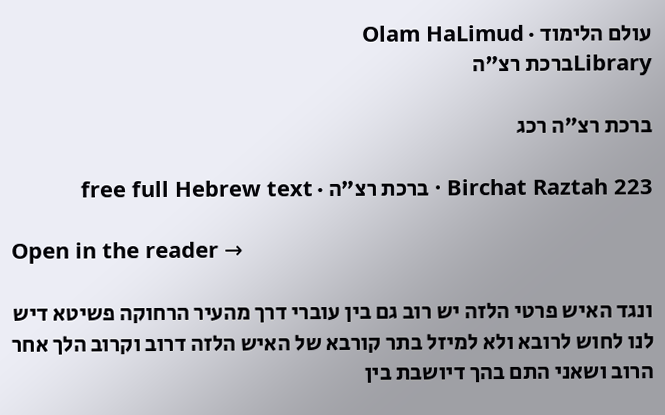עולם הלימוד · Olam HaLimud
Libraryברכת רצ"ה

ברכת רצ"ה רכג

Birchat Raztah 223 · ברכת רצ"ה · free full Hebrew text

Open in the reader →

ונגד האיש פרטי הלזה יש רוב גם בין עוברי דרך מהעיר הרחוקה פשיטא דיש לנו לחוש לרובא ולא למיזל בתר קורבא של האיש הלזה דרוב וקרוב הלך אחר הרוב ושאני התם בהך דיושבת בין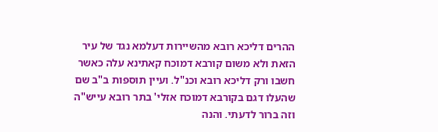ההרים דליכא רובא מהשיירות דעלמא נגד של עיר הזאת ולא משום קורבא דמוכח קאתינא עלה כאשר חשבו ורק דליכא רובא וכנ"ל. ועיין תוספות ב"ב שם שהעלו דגם בקורבא דמוכח אזלי' בתר רובא עייש"ה וזה ברור לדעתי. והנה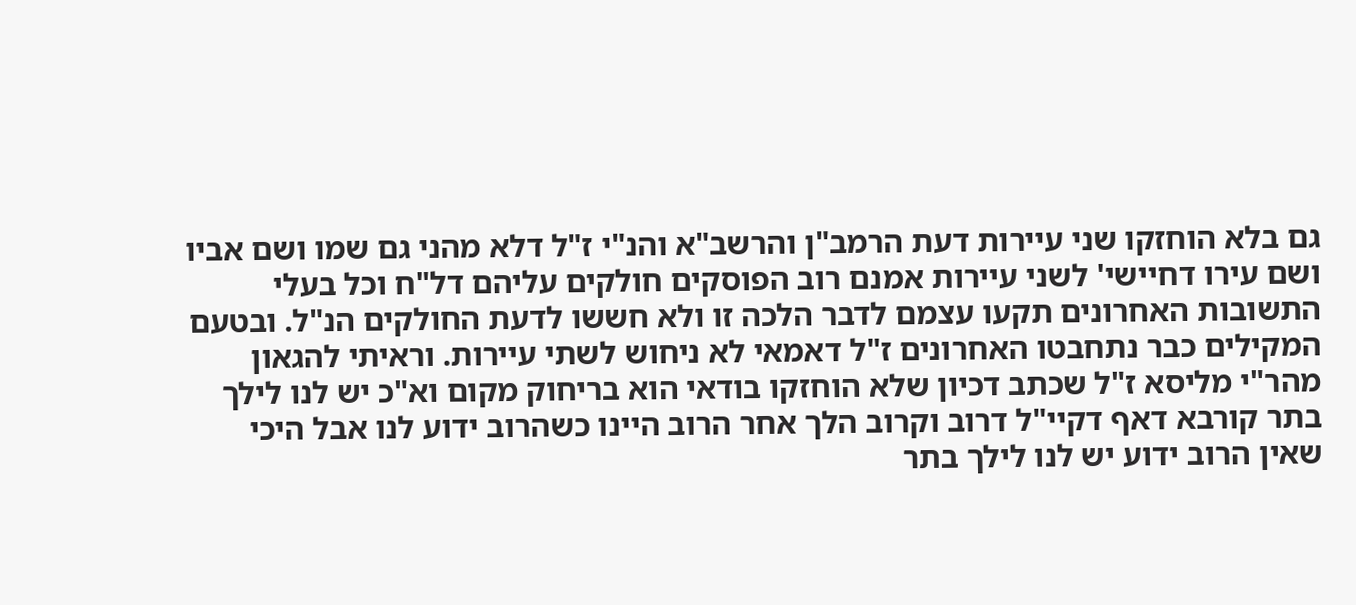גם בלא הוחזקו שני עיירות דעת הרמב"ן והרשב"א והנ"י ז"ל דלא מהני גם שמו ושם אביו ושם עירו דחיישי' לשני עיירות אמנם רוב הפוסקים חולקים עליהם דל"ח וכל בעלי התשובות האחרונים תקעו עצמם לדבר הלכה זו ולא חששו לדעת החולקים הנ"ל. ובטעם המקילים כבר נתחבטו האחרונים ז"ל דאמאי לא ניחוש לשתי עיירות. וראיתי להגאון מהר"י מליסא ז"ל שכתב דכיון שלא הוחזקו בודאי הוא בריחוק מקום וא"כ יש לנו לילך בתר קורבא דאף דקיי"ל דרוב וקרוב הלך אחר הרוב היינו כשהרוב ידוע לנו אבל היכי שאין הרוב ידוע יש לנו לילך בתר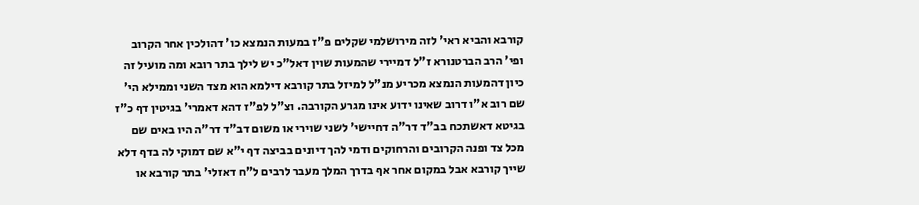קורבא והביא ראי' לזה מירושלמי שקלים פ"ז במעות הנמצא כו' דהולכין אחר הקרוב ופי' הרב הברטנורא ז"ל דמיירי שהמעות שוין דאל"כ יש לילך בתר רובא ומה מועיל זה כיון דהמעות הנמצא מכריע מנ"ל למיזל בתר קורבא דילמא הוא מצד השני וממילא הי' שם רוב א"ו דרוב שאינו ידוע אינו מגרע הקורבה. וצ"ל לפ"ז דהא דאמרי' בגיטין דף כ"ז בגיטא דאשתכח בב"ד דר"ה דחיישי' לשני שוירי או משום דב"ד דר"ה היו באים שם מכל צד ופנה הקרובים והרחוקים ודמי להך דיונים בביצה דף י"א שם דמוקי לה בדף דלא שייך קורבא אבל במקום אחר אף בדרך המלך מעבר לרבים ל"ח דאזלי' בתר קורבא או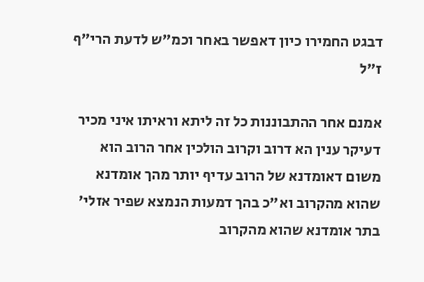דבגט החמירו כיון דאפשר באחר וכמ"ש לדעת הרי"ף ז"ל

אמנם אחר ההתבוננות כל זה ליתא וראיתו איני מכיר דעיקר ענין הא דרוב וקרוב הולכין אחר הרוב הוא משום דאומדנא של הרוב עדיף יותר מהך אומדנא שהוא מהקרוב וא"כ בהך דמעות הנמצא שפיר אזלי' בתר אומדנא שהוא מהקרוב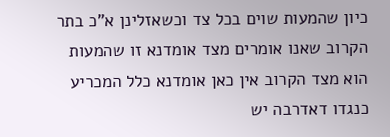כיון שהמעות שוים בכל צד וכשאזלינן א"כ בתר הקרוב שאנו אומרים מצד אומדנא זו שהמעות הוא מצד הקרוב אין כאן אומדנא כלל המכריע כנגדו דאדרבה יש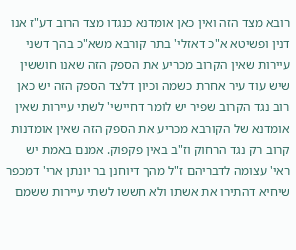רובא מצד הזה ואין כאן אומדנא כנגדו מצד הרוב דע"ז אנו דנין ופשיטא א"כ דאזלי' בתר קורבא משא"כ בהך דשני עיירות שאין הקרוב מכריע את הספק הזה שאנו חוששין שיש עוד עיר אחרת כשמה וכיון דלצד הספק הזה יש כאן רוב נגד הקרוב שפיר יש לומר דחיישי' לשתי עיירות שאין אומדנא של הקורבא מכריע את הספק הזה שאין אומדנות קרוב רק נגד הרחוק וז"ב באין פקפוק. אמנם באמת יש ראי' עצומה לדבריהם ז"ל מהך דיוחנן בר יונתן ארי' דמכפר שיחיא דהתירו את אשתו ולא חששו לשתי עיירות ששמם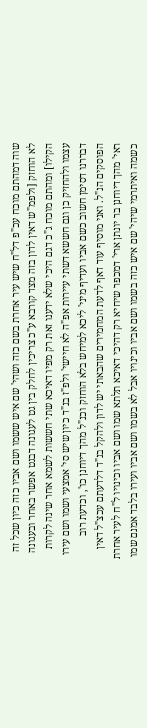שוה דמהתם מוכח עכ"פ דל"ח שיש עיר אחרת בשם כזה ושהי' שם איש ששמו ושם אביו כזה כיון שכל זה לא הוחזק [ולפמ"ש דאין לדון בזה מצד קורבא ע"כ צריכין לחלק בין גט לעגונה דבגט אפשר באחר ובעגונה הקילו] ומהתם מוכח ג"כ דגם היכי שלא ידענו זאת רק מפיו דאיכא שתי חששות לשמא אחר שינה לקרות עצמו ולהחזיק כן וגם חששא דשתי עיירות אפ"ה לא חיישי' ולפ"ז בנ"ד כיון שיש סי' אמצעי ושמו ושם עירו דבררנו דסימן חשוב כשם אביו ועדיף מיני' ליכא למיחש בלא הוחזק וכנ"ל מהך דיוחנן כו', וכדעת רוב הפוסקים הנ"ל. ואני מוסיף עוד דאף לדעת המחמירים שהבאתי יש לדון ולהקל בנ"ד דלדעתם עכצ"ל דאין ראי' מהך דיוחנן בר יונתן ארי' דמכפר שיחיא רק דהיכי דאיכא תלתא שמו ושם אביו וכינויו ל"ח לעיר אחרת כשמה ואיתרמי שיהי' שם איש כזה בשמו ושם אביו וכינויו אבל לא בשמו ושם אביו ועירו בלבד אמנם שמו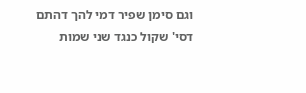וגם סימן שפיר דמי להך דהתם דסי' שקול כנגד שני שמות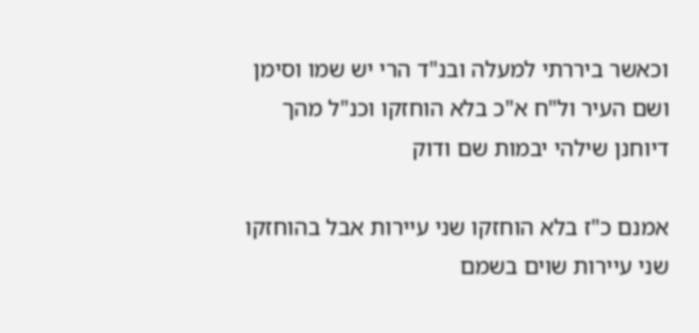וכאשר ביררתי למעלה ובנ"ד הרי יש שמו וסימן ושם העיר ול"ח א"כ בלא הוחזקו וכנ"ל מהך דיוחנן שילהי יבמות שם ודוק

אמנם כ"ז בלא הוחזקו שני עיירות אבל בהוחזקו שני עיירות שוים בשמם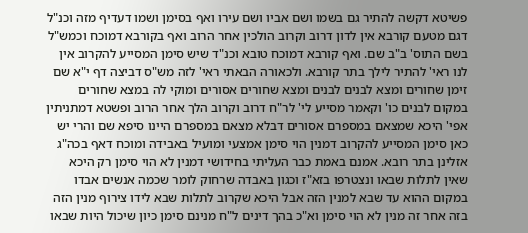פשיטא דקשה להתיר גם בשמו ושם אביו ושם עירו ואף בסימן ושמו דעדיף מזה וכנ"ל דגם מטעם קורבא אין לדון דרוב וקרוב הולכין אחר הרוב ואף בקורבא דמוכח וכמש"ל בשם התוס' ב"ב שם. ואף קורבא דמוכח טובא וכנ"ד שיש סימן המסייע להקרוב אין לנו ראי' להתיר לילך בתר קורבא. ולכאורה הבאתי ראי' לזה מש"ס דביצה דף י"א שם זימן שחורים ומצא לבנים לבנים ומצא שחורים אסורים ומוקי לה במצא שחורים במקום לבנים כו' וקאמר מסייע לי' לר"ח דרוב וקרוב הלך אחר הרוב ופשטא דמתניתין אפי' היכא שמצאם במספרם אסורים דבלא מצאם במספרם היינו סיפא שם והרי יש כאן סימן המסייע להקרוב דמנין הוי סימן אמצעי ומועיל באבידה ומוכח דאף בכה"ג אזלינן בתר רובא. אמנם באמת כבר העליתי בחידושי דמנין לא הוי סימן רק היכא שאין לתלות שבאו ונצטרפו בזא"ז וכגון באבדה שרחוק לומר שכמה אנשים אבדו במקום ההוא עד שבא למנין הזה אבל היכא שקרוב לתלות שבא לידו צירוף מנין הזה בזה אחר זה מנין לא הוי סימן וא"כ בהך דינים ל"ח מנינם סימן כיון שיכול היות שבאו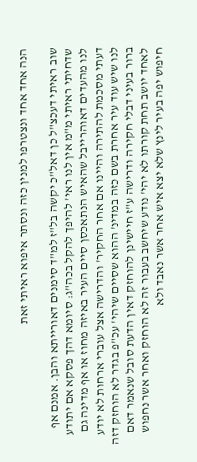הנה אחד אחד ונצטרפו למנין כזה ונסתר איפוא ראיתי זאת

שוב ראיתי דעכצ"ל כן דאל"כ יקשה בל"ז למ"ד סימנים דאורייתא והבן. אמנם אף שדחיתי ראיתי מ"מ אין לנו ראי' להיפך להקל בכה"ג: סיומא דהך פסקא אם יתודע לנו מהעדים דאוהרייבל שהאיש הנתאכסן סיים העיר באיזה מחוז או אף מדינה גם דעתי מסכמת להתירה והיינו אם אחר החקיר' והדרישה אצל עוברי ארחות לא יודע לנו שיש עוד עיר אחרת בשם כזה במדינ' ההוא שסיים שיהי' עכ"פ בגדר לא הוחזק דזה ברור בעיני דבלי חקירה ודרישה ע"ז חיישינן להוחזק דאין הדעת סובל שנאמר דאם לאחד יושב תחת קורתו לא יהי' נודע שיחשב בעבור זה לא הוחזק ואחר אשר נחפוש חיפוש יפה בעיר לינץ שלא יצא איש אחר אשר נאבד ולא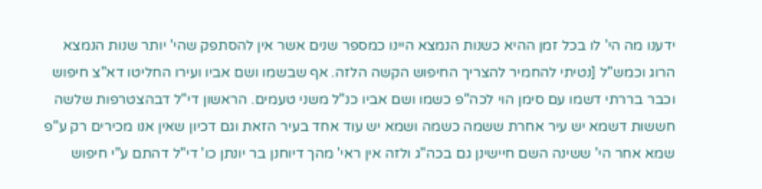ידענו מה הי' לו בכל זמן ההיא כשנות הנמצא היינו כמספר שנים אשר אין להסתפק שהי' יותר שנות הנמצא הרוג וכמש"ל [נטיתי להחמיר להצריך החיפוש הקשה הלזה. אף שבשמו ושם אביו ועירו החליטו דא"צ חיפוש וכבר בררתי דשמו עם סימן הוי לכה"פ כשמו ושם אביו כנ"ל משני טעמים. הראשון די"ל דבהצטרפות שלשה חששות דשמא יש עיר אחרת ששמה כשמה ושמא יש עוד אחד בעיר הזאת וגם דכיון שאין אנו מכירים רק ע"פ שמא אחר הי' ששינה השם חיישינן גם בכה"ג ולזה אין ראי' מהך דיוחנן בר יונתן כו' די"ל דהתם ע"י חיפוש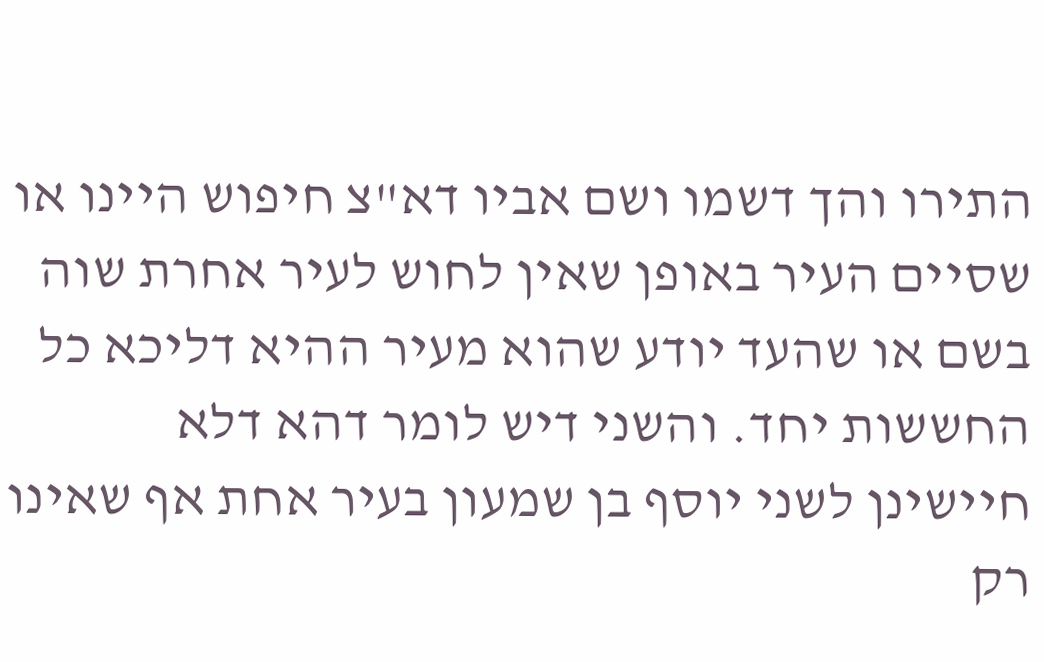התירו והך דשמו ושם אביו דא"צ חיפוש היינו או שסיים העיר באופן שאין לחוש לעיר אחרת שוה בשם או שהעד יודע שהוא מעיר ההיא דליכא כל החששות יחד. והשני דיש לומר דהא דלא חיישינן לשני יוסף בן שמעון בעיר אחת אף שאינו רק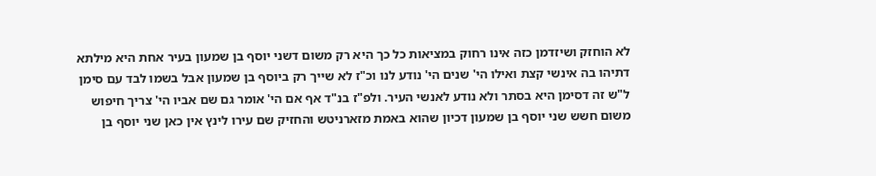לא הוחזק ושיזדמן כזה אינו רחוק במציאות כל כך היא רק משום דשני יוסף בן שמעון בעיר אחת היא מילתא דתיהו בה אינשי קצת ואילו הי' שנים הי' נודע לנו וכ"ז לא שייך רק ביוסף בן שמעון אבל בשמו לבד עם סימן ל"ש זה דסימן היא בסתר ולא נודע לאנשי העיר. ולפ"ז בנ"ד אף אם הי' אומר גם שם אביו הי' צריך חיפוש משום חשש שני יוסף בן שמעון דכיון שהוא באמת מזארניטש והחזיק שם עירו לינץ אין כאן שני יוסף בן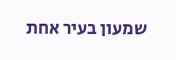שמעון בעיר אחת